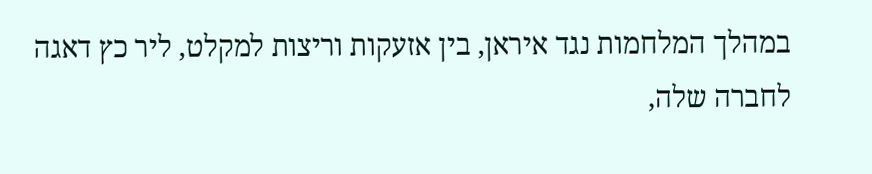במהלך המלחמות נגד איראן, בין אזעקות וריצות למקלט, ליר כץ דאגה לחברה שלה,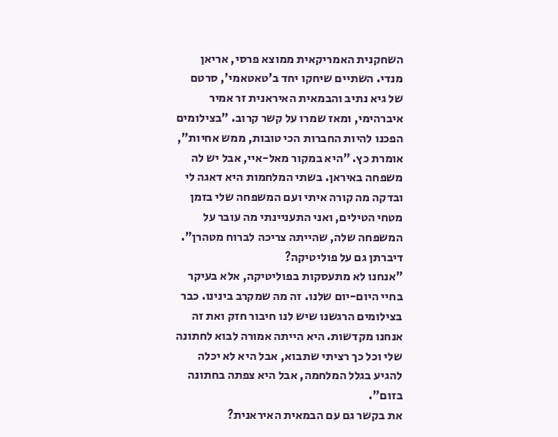השחקנית האמריקאית ממוצא פרסי, אריאן מנדי. השתיים שיחקו יחד ב'טאטאמי', סרטם של גיא נתיב והבמאית האיראנית זר אמיר איברהימי, ומאז שמרו על קשר קרוב. "בצילומים הפכנו להיות החברות הכי טובות, ממש אחיות", אומרת כץ. "היא במקור מאל-איי, אבל יש לה משפחה באיראן. בשתי המלחמות היא דאגה לי ובדקה מה קורה איתי ועם המשפחה שלי בזמן מטחי הטילים, ואני התעניינתי מה עובר על המשפחה שלה, שהייתה צריכה לברוח מטהרן".
דיברתן גם על פוליטיקה?
"אנחנו לא מתעסקות בפוליטיקה, אלא בעיקר בחיי היום-יום שלנו. זה מה שמקרב בינינו. כבר בצילומים הרגשנו שיש לנו חיבור חזק ואת זה אנחנו מקדשות. היא הייתה אמורה לבוא לחתונה שלי וכל כך רציתי שתבוא, אבל היא לא יכלה להגיע בגלל המלחמה, אבל היא צפתה בחתונה בזום".
את בקשר גם עם הבמאית האיראנית?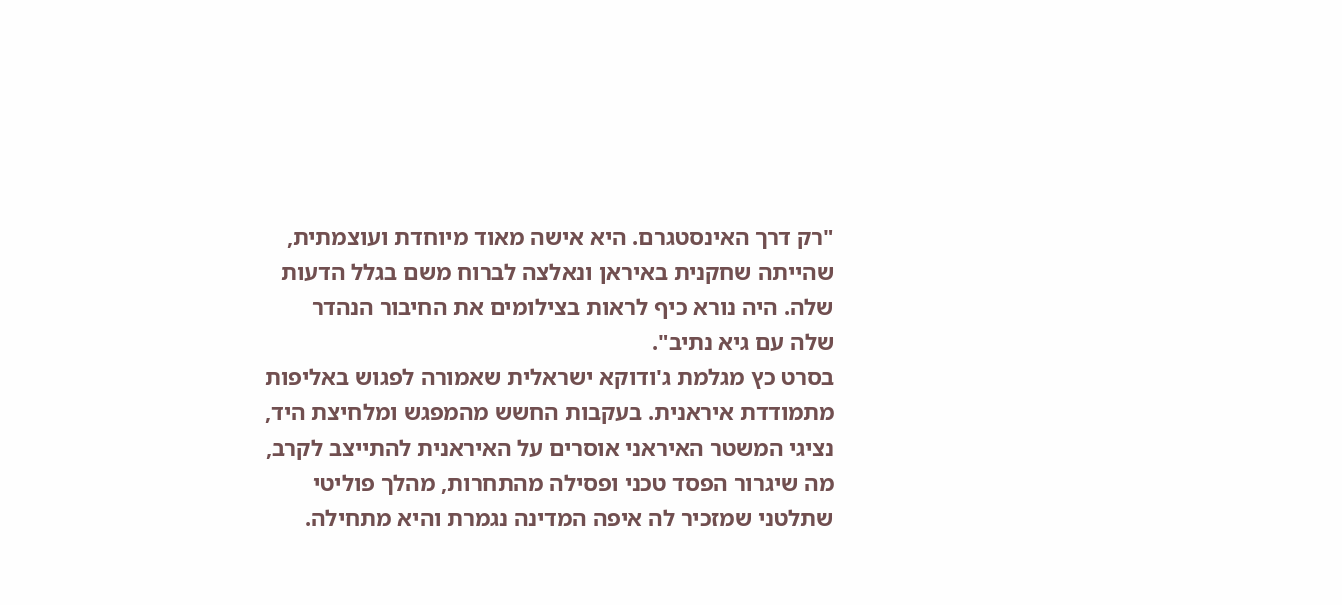"רק דרך האינסטגרם. היא אישה מאוד מיוחדת ועוצמתית, שהייתה שחקנית באיראן ונאלצה לברוח משם בגלל הדעות שלה. היה נורא כיף לראות בצילומים את החיבור הנהדר שלה עם גיא נתיב".
בסרט כץ מגלמת ג'ודוקא ישראלית שאמורה לפגוש באליפות מתמודדת איראנית. בעקבות החשש מהמפגש ומלחיצת היד, נציגי המשטר האיראני אוסרים על האיראנית להתייצב לקרב, מה שיגרור הפסד טכני ופסילה מהתחרות, מהלך פוליטי שתלטני שמזכיר לה איפה המדינה נגמרת והיא מתחילה.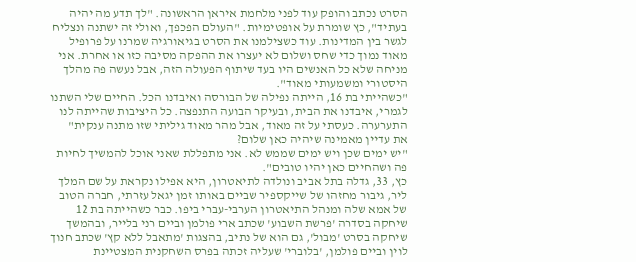הסרט נכתב והופק עוד לפני מלחמת איראן הראשונה. "לך תדע מה יהיה בעתיד", כץ שומרת על אופטימיות. "העולם הפכפך, ואולי זה ישתנה ונצליח לגשר בין המדינות. עוד כשצילמנו את הסרט בגיאורגיה שמרנו על פרופיל מאוד נמוך כדי שחס ושלום לא יעצרו את ההפקה מסיבה כזו או אחרת. אני מניחה שלא כל האנשים היו בעד שיתוף הפעולה הזה, אבל נעשה פה מהלך היסטורי ומשמעותי מאוד".
"כשהייתי בת 16, הייתה נפילה של הבורסה ואיבדנו הכל. החיים שלי השתנו לגמרי, איבדנו את הבית, ובעיקר הבועה התנפצה. כל היציבות שהייתה לנו התערערה. כעסתי על זה מאוד, אבל מהר מאוד גיליתי שזו מתנה ענקית"
את עדיין מאמינה שיהיה כאן שלום?
"יש ימים שכן ויש ימים שממש לא. אני מתפללת שאני אוכל להמשיך לחיות פה ושהחיים כאן יהיו טובים".
כץ, 33, גדלה בתל אביב ונולדה לתיאטרון, היא אפילו נקראת על שם המלך ליר, גיבור מחזהו של שייקספיר שביים באותו זמן יגאל עזרתי, חברה הטוב של אמא שלה ומנהל התיאטרון הערבי-עברי ביפו. כבר כשהייתה בת 12 שיחקה בסדרה 'פרשת השבוע' שכתב ארי פולמן וביים רני בלייר, ובהמשך שיחקה בסרט 'מבול', גם הוא של נתיב, בהצגות 'מתאבל ללא קץ' שכתב חנוך לוין וביים פולמן, 'בלוברי' שעליה זכתה בפרס השחקנית המצטיינת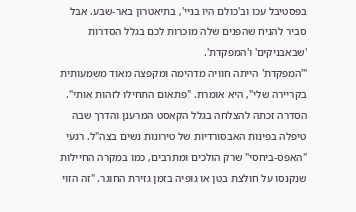בפסטיבל עכו וב'כולם היו בניי', בתיאטרון באר-שבע. אבל סביר להניח שהפנים שלה מוכרות לכם בגלל הסדרות 'שבאבניקים' ו'המפקדת'.
"'המפקדת' הייתה חוויה מדהימה ומקפצה מאוד משמעותית בקריירה שלי", היא אומרת. "פתאום התחילו לזהות אותי". הסדרה זכתה להצלחה בגלל הקאסט המרענן והדרך שבה טיפלה בפינות האבסורדיות של טירונות נשים בצה"ל. רגעי "האפס-ביחסי" שרק הולכים ומתרבים, כמו במקרה החיילות שנקנסו על חולצת בטן או גופיה בזמן גזירת החוגר. "זה הזוי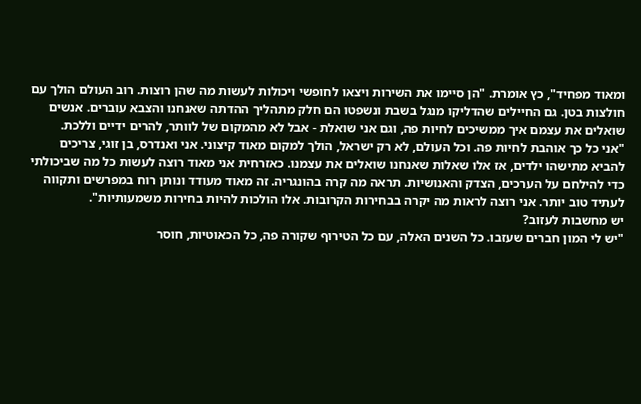ומאוד מפחיד", כץ אומרת. "הן סיימו את השירות ויצאו לחופשי ויכולות לעשות מה שהן רוצות. רוב העולם הולך עם חולצות בטן. גם החיילים שהדליקו מנגל בשבת ונשפטו הם חלק מתהליך ההדתה שאנחנו והצבא עוברים. אנשים שואלים את עצמם איך ממשיכים לחיות פה, וגם אני שואלת - אבל לא מהמקום של לוותר, להרים ידיים וללכת.
"אני כל כך אוהבת לחיות פה. וכל העולם, לא רק ישראל, הולך למקום מאוד קיצוני. אני ואנדרס, בן זוגי, צריכים להביא מתישהו ילדים, אז אלו שאלות שאנחנו שואלים את עצמנו. כאזרחית אני מאוד רוצה לעשות כל מה שביכולתי כדי להילחם על הערכים, הצדק והאנושיות. תראה מה קרה בהונגריה. זה מאוד מעודד ונותן רוח במפרשים ותקווה לעתיד טוב יותר. אני רוצה לראות מה יקרה בבחירות הקרובות. אלו הולכות להיות בחירות משמעותיות".
יש מחשבות לעזוב?
"יש לי המון חברים שעזבו. כל השנים האלה, עם כל הטירוף שקורה פה, כל הכאוטיות, חוסר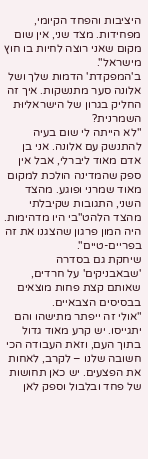היציבות והפחד הקיומי, מפחידות. מצד שני, אין שום מקום שאני רוצה לחיות בו חוץ מישראל".
ב'המפקדת' הדמות שלך ושל אלונה סער מתנשקות. איך זה החליק בגרון של הישראליוּת השמרנית?
"לא הייתה לי שום בעיה להתנשק עם אלונה. אני בן אדם מאוד ליברלי, אבל אין ספק שהמדינה הולכת למקום מאוד שמרני ופוגע. מהצד השני, התגובות שקיבלתי מהצד הלהט"בי היו מדהימות. היה המון פרגון שהצגנו את זה בפריים-טיים".
שיחקת גם בסדרה 'שבאבניקים' על חרדים, שאותם קצת פחות מוצאים בבסיסים הצבאיים.
"אולי זה ייפתר מתישהו והם יתגייסו. יש קרע מאוד גדול בתוך העם, וזאת העבודה הכי חשובה שלנו – לקרב, לאחות את הפצעים. יש כאן תחושות של פחד ובלבול וספק לאן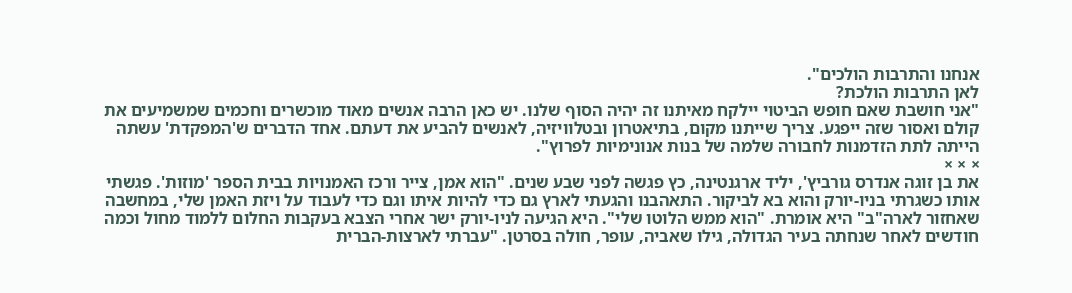אנחנו והתרבות הולכים".
לאן התרבות הולכת?
"אני חושבת שאם חופש הביטוי יילקח מאיתנו זה יהיה הסוף שלנו. יש כאן הרבה אנשים מאוד מוכשרים וחכמים שמשמיעים את קולם ואסור שזה ייפגע. צריך שייתנו מקום, בתיאטרון ובטלוויזיה, לאנשים להביע את דעתם. אחד הדברים ש'המפקדת' עשתה הייתה לתת הזדמנות לחבורה שלמה של בנות אנונימיות לפרוץ".
× × ×
את בן זוגה אנדרס גורביץ', יליד ארגנטינה, כץ פגשה לפני שבע שנים. "הוא אמן, צייר ורכז האמנויות בבית הספר 'מוזות'. פגשתי אותו כשגרתי בניו-יורק והוא בא לביקור. התאהבנו והגעתי לארץ גם כדי להיות איתו וגם כדי לעבוד על ויזת האמן שלי, במחשבה שאחזור לארה"ב" היא אומרת. "הוא ממש הלוטו שלי". היא הגיעה לניו-יורק ישר אחרי הצבא בעקבות החלום ללמוד מחול וכמה חודשים לאחר שנחתה בעיר הגדולה, גילו שאביה, עופר, חולה בסרטן. "עברתי לארצות-הברית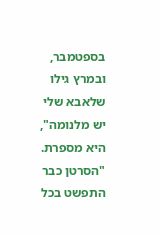בספטמבר, ובמרץ גילו שלאבא שלי יש מלנומה", היא מספרת. "הסרטן כבר התפשט בכל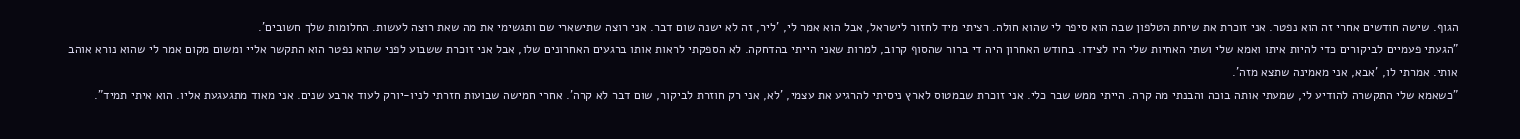הגוף. שישה חודשים אחרי זה הוא נפטר. אני זוכרת את שיחת הטלפון שבה הוא סיפר לי שהוא חולה. רציתי מיד לחזור לישראל, אבל הוא אמר לי, 'ליר, זה לא ישנה שום דבר. אני רוצה שתישארי שם ותגשימי את מה שאת רוצה לעשות. החלומות שלך חשובים'.
"הגעתי פעמיים לביקורים כדי להיות איתו ואמא שלי ושתי האחיות שלי היו לצידו. בחודש האחרון היה די ברור שהסוף קרוב, למרות שאני הייתי בהדחקה. לא הספקתי לראות אותו ברגעים האחרונים שלו, אבל אני זוכרת ששבוע לפני שהוא נפטר הוא התקשר אליי ומשום מקום אמר לי שהוא נורא אוהב אותי. אמרתי לו, 'אבא, אני מאמינה שתצא מזה'.
"כשאמא שלי התקשרה להודיע לי, שמעתי אותה בוכה והבנתי מה קרה. הייתי ממש שבר כלי. אני זוכרת שבמטוס לארץ ניסיתי להרגיע את עצמי, 'לא, אני רק חוזרת לביקור, שום דבר לא קרה'. אחרי חמישה שבועות חזרתי לניו-יורק לעוד ארבע שנים. אני מאוד מתגעגעת אליו. הוא איתי תמיד".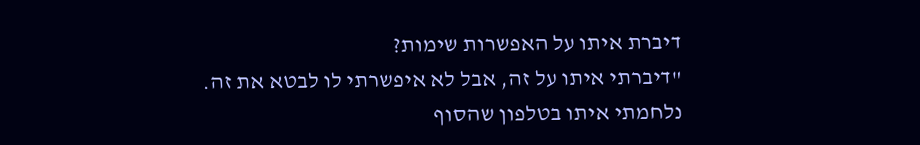דיברת איתו על האפשרות שימות?
"דיברתי איתו על זה, אבל לא איפשרתי לו לבטא את זה. נלחמתי איתו בטלפון שהסוף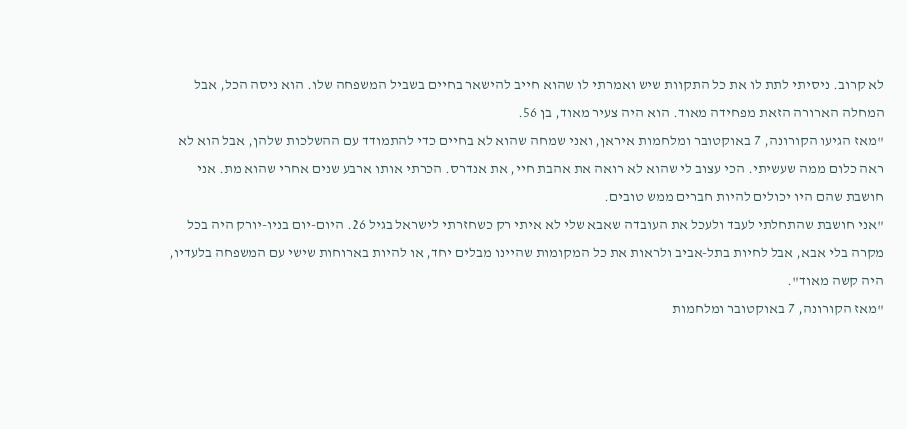לא קרוב. ניסיתי לתת לו את כל התקוות שיש ואמרתי לו שהוא חייב להישאר בחיים בשביל המשפחה שלו. הוא ניסה הכל, אבל המחלה הארורה הזאת מפחידה מאוד. הוא היה צעיר מאוד, בן 56.
"מאז הגיעו הקורונה, 7 באוקטובר ומלחמות איראן, ואני שמחה שהוא לא בחיים כדי להתמודד עם ההשלכות שלהן, אבל הוא לא ראה כלום ממה שעשיתי. הכי עצוב לי שהוא לא רואה את אהבת חיי, את אנדרס. הכרתי אותו ארבע שנים אחרי שהוא מת. אני חושבת שהם היו יכולים להיות חברים ממש טובים.
"אני חושבת שהתחלתי לעבד ולעכל את העובדה שאבא שלי לא איתי רק כשחזרתי לישראל בגיל 26. היום-יום בניו-יורק היה בכל מקרה בלי אבא, אבל לחיות בתל-אביב ולראות את כל המקומות שהיינו מבלים יחד, או להיות בארוחות שישי עם המשפחה בלעדיו, היה קשה מאוד".
"מאז הקורונה, 7 באוקטובר ומלחמות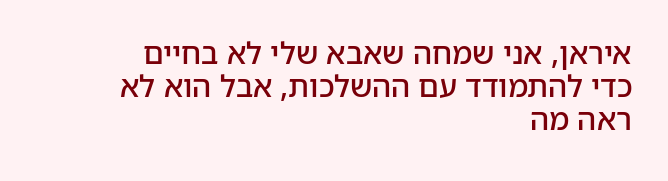איראן, אני שמחה שאבא שלי לא בחיים כדי להתמודד עם ההשלכות, אבל הוא לא ראה מה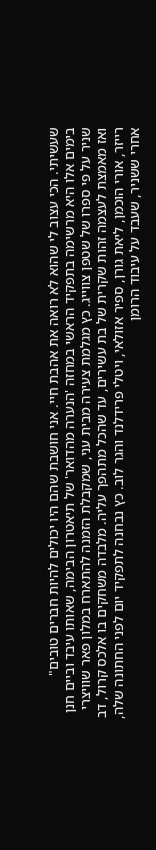שעשיתי. הכי עצוב לי שהוא לא רואה את אהבת חיי. אני חושבת שהם היו יכולים להיות חברים טובים"
בימים אלו היא מרשימה בתפקיד הראשי במחזה 'הנערה מהדואר' של תיאטרון הבימה, שאותו עיבד וביים חנן שניר על פי ספרו של שטפן צווייג. כץ מגלמת צעירה מבית עני, שמקבלת הזמנה להתארח במלון פאר שוויצרי ואז מאמצת לעצמה זהות שקרית של בת עשירים, עד שהכל מתהפך עליה. מלבדה משחקים בו אלכס קרול, דב רייזר, אורי הוכמן, ליאת גורן, ספיר אזולאי, ויטלי פרידלנד והגר לוב. כץ נבחנה לתפקיד יום לפני החתונה שלה, אחרי ששניר, שעבד על עיבוד הרומן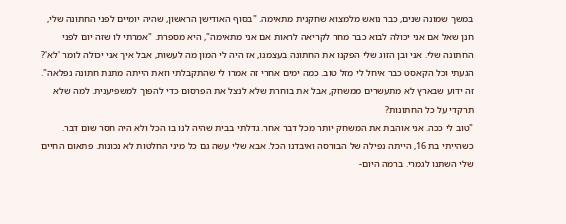במשך שמונה שנים, כבר נואש מלמצוא שחקנית מתאימה. "בסוף האודישן הראשון, שהיה יומיים לפני החתונה שלי, חנן שאל אם אני יכולה לבוא כבר מחר לקריאה לראות אם אני מתאימה", היא מספרת. "אמרתי לו שזה יום לפני החתונה שלי. אני ובן הזוג שלי הפקנו את החתונה בעצמנו, אז היה לי המון מה לעשות, אבל איך אני יכולה לומר 'לא'? הגעתי וכל הקאסט כבר איחל לי מזל טוב. כמה ימים אחרי זה אמרו לי שהתקבלתי וזאת הייתה מתנת חתונה נפלאה".
זה ידוע שבארץ לא מתעשרים ממשחק, אבל את בוחרת שלא לנצל את הפרסום כדי להפוך למשפיענית. למה שלא תרקדי על כל החתונות?
"טוב לי ככה. אני אוהבת את המשחק יותר מכל דבר אחר. גדלתי בבית שהיה לנו בו הכל ולא היה חסר שום דבר. כשהייתי בת 16, הייתה נפילה של הבורסה ואיבדנו הכל. אבא שלי עשה גם כל מיני החלטות לא נכונות. פתאום החיים שלי השתנו לגמרי. ברמה היום-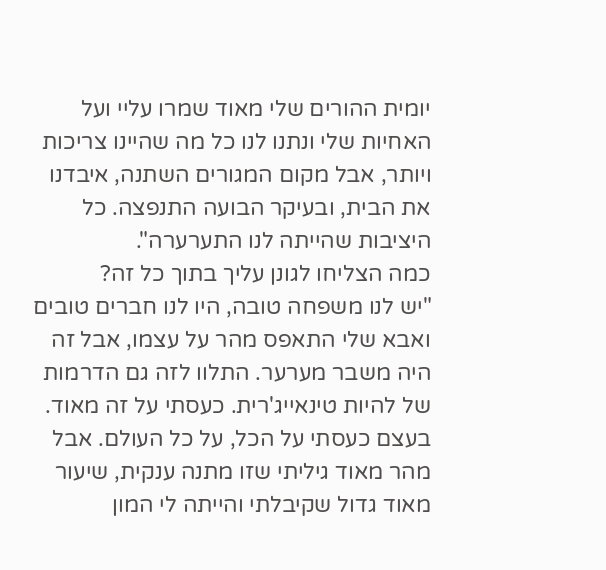יומית ההורים שלי מאוד שמרו עליי ועל האחיות שלי ונתנו לנו כל מה שהיינו צריכות ויותר, אבל מקום המגורים השתנה, איבדנו את הבית, ובעיקר הבועה התנפצה. כל היציבות שהייתה לנו התערערה".
כמה הצליחו לגונן עליך בתוך כל זה?
"יש לנו משפחה טובה, היו לנו חברים טובים ואבא שלי התאפס מהר על עצמו, אבל זה היה משבר מערער. התלוו לזה גם הדרמות של להיות טינאייג'רית. כעסתי על זה מאוד. בעצם כעסתי על הכל, על כל העולם. אבל מהר מאוד גיליתי שזו מתנה ענקית, שיעור מאוד גדול שקיבלתי והייתה לי המון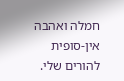חמלה ואהבה אין-סופית להורים שלי.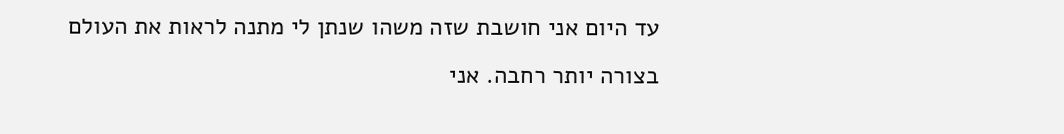עד היום אני חושבת שזה משהו שנתן לי מתנה לראות את העולם בצורה יותר רחבה. אני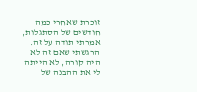זוכרת שאחרי כמה חודשים של הסתגלות, אמרתי תודה על זה. הרגשתי שאם זה לא היה קורה, לא הייתה לי את ההבנה של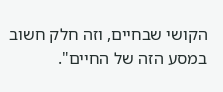הקושי שבחיים, וזה חלק חשוב במסע הזה של החיים".